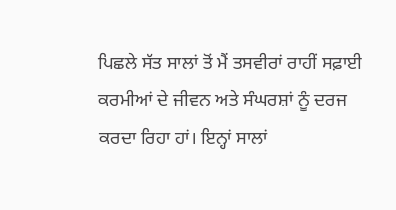ਪਿਛਲੇ ਸੱਤ ਸਾਲਾਂ ਤੋਂ ਮੈਂ ਤਸਵੀਰਾਂ ਰਾਹੀਂ ਸਫ਼ਾਈ ਕਰਮੀਆਂ ਦੇ ਜੀਵਨ ਅਤੇ ਸੰਘਰਸ਼ਾਂ ਨੂੰ ਦਰਜ ਕਰਦਾ ਰਿਹਾ ਹਾਂ। ਇਨ੍ਹਾਂ ਸਾਲਾਂ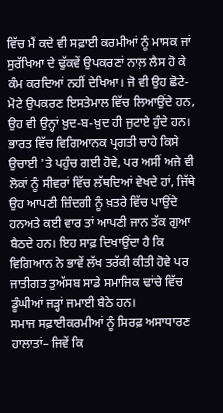ਵਿੱਚ ਮੈਂ ਕਦੇ ਵੀ ਸਫ਼ਾਈ ਕਰਮੀਆਂ ਨੂੰ ਮਾਸਕ ਜਾਂ ਸੁਰੱਖਿਆ ਦੇ ਢੁੱਕਵੇਂ ਉਪਕਰਣਾਂ ਨਾਲ਼ ਲੈਸ ਹੋ ਕੇ ਕੰਮ ਕਰਦਿਆਂ ਨਹੀਂ ਦੇਖਿਆ। ਜੋ ਵੀ ਉਹ ਛੋਟੇ-ਮੋਟੇ ਉਪਕਰਣ ਇਸਤੇਮਾਲ ਵਿੱਚ ਲਿਆਉਂਦੇ ਹਨ, ਉਹ ਵੀ ਉਨ੍ਹਾਂ ਖ਼ੁਦ-ਬ-ਖ਼ੁਦ ਹੀ ਜੁਟਾਏ ਹੁੰਦੇ ਹਨ।
ਭਾਰਤ ਵਿੱਚ ਵਿਗਿਆਨਕ ਪ੍ਰਗਤੀ ਚਾਹੇ ਕਿਸੇ ਉਚਾਈ 'ਤੇ ਪਹੁੰਚ ਗਈ ਹੋਵੇ, ਪਰ ਅਸੀਂ ਅਜੇ ਵੀ ਲੋਕਾਂ ਨੂੰ ਸੀਵਰਾਂ ਵਿੱਚ ਲੱਥਦਿਆਂ ਵੇਖਦੇ ਹਾਂ, ਜਿੱਥੇ ਉਹ ਆਪਣੀ ਜ਼ਿੰਦਗੀ ਨੂੰ ਖ਼ਤਰੇ ਵਿੱਚ ਪਾਉਂਦੇ ਹਨਅਤੇ ਕਈ ਵਾਰ ਤਾਂ ਆਪਣੀ ਜਾਨ ਤੱਕ ਗੁਆ ਬੈਠਦੇ ਹਨ। ਇਹ ਸਾਫ਼ ਦਿਖਾਉਂਦਾ ਹੈ ਕਿ ਵਿਗਿਆਨ ਨੇ ਭਾਵੇਂ ਲੱਖ ਤਰੱਕੀ ਕੀਤੀ ਹੋਵੇ ਪਰ ਜਾਤੀਗਤ ਤੁਅੱਸਬ ਸਾਡੇ ਸਮਾਜਿਕ ਢਾਂਚੇ ਵਿੱਚ ਡੂੰਘੀਆਂ ਜੜ੍ਹਾਂ ਜਮਾਈ ਬੈਠੇ ਹਨ।
ਸਮਾਜ ਸਫ਼ਾਈਕਰਮੀਆਂ ਨੂੰ ਸਿਰਫ਼ ਅਸਾਧਾਰਣ ਹਾਲਾਤਾਂ– ਜਿਵੇਂ ਕਿ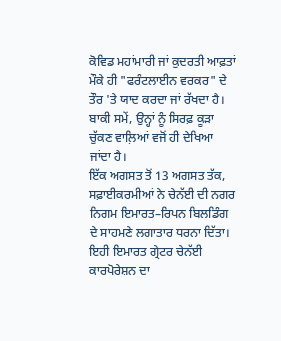ਕੋਵਿਡ ਮਹਾਂਮਾਰੀ ਜਾਂ ਕੁਦਰਤੀ ਆਫ਼ਤਾਂ ਮੌਕੇ ਹੀ "ਫਰੰਟਲਾਈਨ ਵਰਕਰ" ਦੇ ਤੌਰ 'ਤੇ ਯਾਦ ਕਰਦਾ ਜਾਂ ਰੱਖਦਾ ਹੈ। ਬਾਕੀ ਸਮੇਂ, ਉਨ੍ਹਾਂ ਨੂੰ ਸਿਰਫ਼ ਕੂੜਾ ਚੁੱਕਣ ਵਾਲ਼ਿਆਂ ਵਜੋਂ ਹੀ ਦੇਖਿਆ ਜਾਂਦਾ ਹੈ।
ਇੱਕ ਅਗਸਤ ਤੋਂ 13 ਅਗਸਤ ਤੱਕ, ਸਫ਼ਾਈਕਰਮੀਆਂ ਨੇ ਚੇਨੱਈ ਦੀ ਨਗਰ ਨਿਗਮ ਇਮਾਰਤ–ਰਿਪਨ ਬਿਲਡਿੰਗ ਦੇ ਸਾਹਮਣੇ ਲਗਾਤਾਰ ਧਰਨਾ ਦਿੱਤਾ। ਇਹੀ ਇਮਾਰਤ ਗ੍ਰੇਟਰ ਚੇਨੱਈ ਕਾਰਪੋਰੇਸ਼ਨ ਦਾ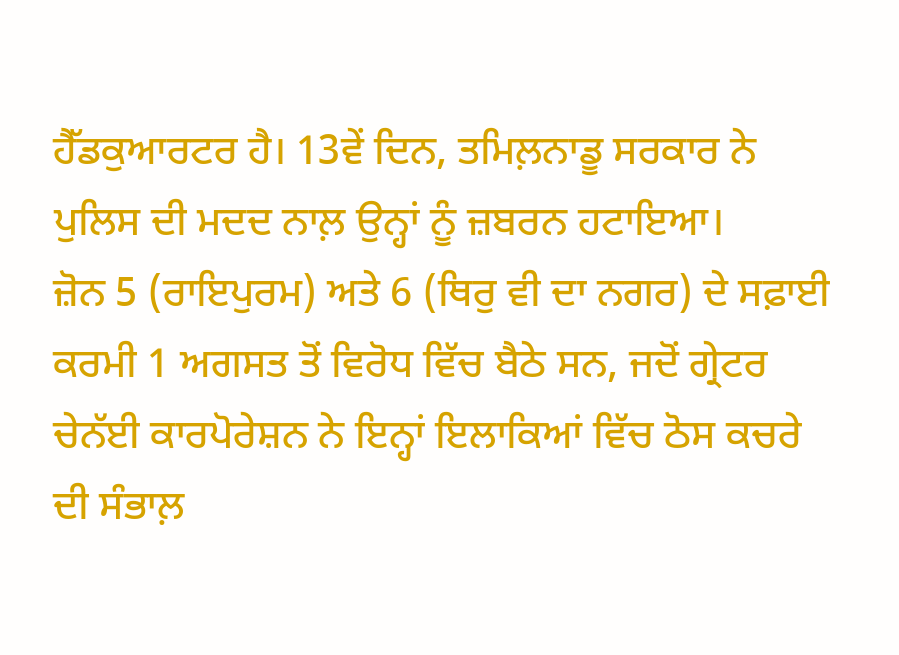ਹੈੱਡਕੁਆਰਟਰ ਹੈ। 13ਵੇਂ ਦਿਨ, ਤਮਿਲ਼ਨਾਡੂ ਸਰਕਾਰ ਨੇ ਪੁਲਿਸ ਦੀ ਮਦਦ ਨਾਲ਼ ਉਨ੍ਹਾਂ ਨੂੰ ਜ਼ਬਰਨ ਹਟਾਇਆ।
ਜ਼ੋਨ 5 (ਰਾਇਪੁਰਮ) ਅਤੇ 6 (ਥਿਰੁ ਵੀ ਦਾ ਨਗਰ) ਦੇ ਸਫ਼ਾਈ ਕਰਮੀ 1 ਅਗਸਤ ਤੋਂ ਵਿਰੋਧ ਵਿੱਚ ਬੈਠੇ ਸਨ, ਜਦੋਂ ਗ੍ਰੇਟਰ ਚੇਨੱਈ ਕਾਰਪੋਰੇਸ਼ਨ ਨੇ ਇਨ੍ਹਾਂ ਇਲਾਕਿਆਂ ਵਿੱਚ ਠੋਸ ਕਚਰੇ ਦੀ ਸੰਭਾਲ਼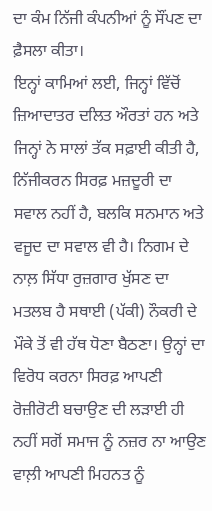ਦਾ ਕੰਮ ਨਿੱਜੀ ਕੰਪਨੀਆਂ ਨੂੰ ਸੌਂਪਣ ਦਾ ਫ਼ੈਸਲਾ ਕੀਤਾ।
ਇਨ੍ਹਾਂ ਕਾਮਿਆਂ ਲਈ, ਜਿਨ੍ਹਾਂ ਵਿੱਚੋਂ ਜ਼ਿਆਦਾਤਰ ਦਲਿਤ ਔਰਤਾਂ ਹਨ ਅਤੇ ਜਿਨ੍ਹਾਂ ਨੇ ਸਾਲਾਂ ਤੱਕ ਸਫ਼ਾਈ ਕੀਤੀ ਹੈ, ਨਿੱਜੀਕਰਨ ਸਿਰਫ਼ ਮਜ਼ਦੂਰੀ ਦਾ ਸਵਾਲ ਨਹੀਂ ਹੈ, ਬਲਕਿ ਸਨਮਾਨ ਅਤੇ ਵਜੂਦ ਦਾ ਸਵਾਲ ਵੀ ਹੈ। ਨਿਗਮ ਦੇ ਨਾਲ਼ ਸਿੱਧਾ ਰੁਜ਼ਗਾਰ ਖੁੱਸਣ ਦਾ ਮਤਲਬ ਹੈ ਸਥਾਈ (ਪੱਕੀ) ਨੌਕਰੀ ਦੇ ਮੌਕੇ ਤੋਂ ਵੀ ਹੱਥ ਧੋਣਾ ਬੈਠਣਾ। ਉਨ੍ਹਾਂ ਦਾ ਵਿਰੋਧ ਕਰਨਾ ਸਿਰਫ਼ ਆਪਣੀ ਰੋਜ਼ੀਰੋਟੀ ਬਚਾਉਣ ਦੀ ਲੜਾਈ ਹੀ ਨਹੀਂ ਸਗੋਂ ਸਮਾਜ ਨੂੰ ਨਜ਼ਰ ਨਾ ਆਉਣ ਵਾਲ਼ੀ ਆਪਣੀ ਮਿਹਨਤ ਨੂੰ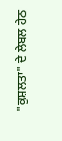"ਕੁਸ਼ਲਤਾ" ਦੇ ਲੇਬਲ ਹੇਠ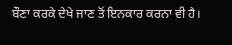ਬੌਣਾ ਕਰਕੇ ਦੇਖੇ ਜਾਣ ਤੋਂ ਇਨਕਾਰ ਕਰਨਾ ਵੀ ਹੈ।